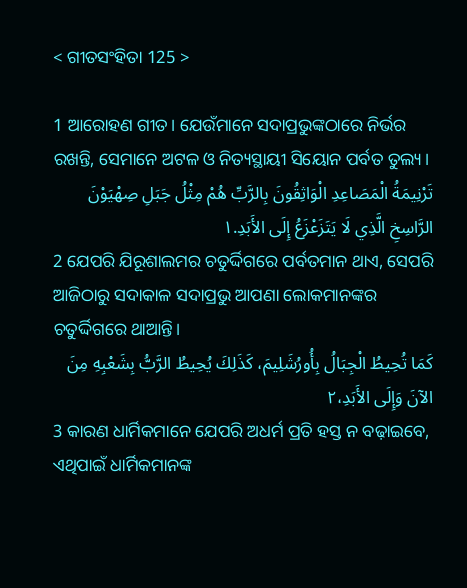< ଗୀତସଂହିତା 125 >

1 ଆରୋହଣ ଗୀତ। ଯେଉଁମାନେ ସଦାପ୍ରଭୁଙ୍କଠାରେ ନିର୍ଭର ରଖନ୍ତି, ସେମାନେ ଅଟଳ ଓ ନିତ୍ୟସ୍ଥାୟୀ ସିୟୋନ ପର୍ବତ ତୁଲ୍ୟ।
تَرْنِيمَةُ الْمَصَاعِدِ الْوَاثِقُونَ بِالرَّبِّ هُمْ مِثْلُ جَبَلِ صِهْيَوْنَ الرَّاسِخِ الَّذِي لَا يَتَزَعْزَعُ إِلَى الأَبَدِ.١
2 ଯେପରି ଯିରୂଶାଲମର ଚତୁର୍ଦ୍ଦିଗରେ ପର୍ବତମାନ ଥାଏ, ସେପରି ଆଜିଠାରୁ ସଦାକାଳ ସଦାପ୍ରଭୁ ଆପଣା ଲୋକମାନଙ୍କର ଚତୁର୍ଦ୍ଦିଗରେ ଥାଆନ୍ତି।
كَمَا تُحِيطُ الْجِبَالُ بِأُورُشَلِيمَ، كَذَلِكَ يُحِيطُ الرَّبُّ بِشَعْبِهِ مِنَ الآنَ وَإِلَى الأَبَدِ،٢
3 କାରଣ ଧାର୍ମିକମାନେ ଯେପରି ଅଧର୍ମ ପ୍ରତି ହସ୍ତ ନ ବଢ଼ାଇବେ, ଏଥିପାଇଁ ଧାର୍ମିକମାନଙ୍କ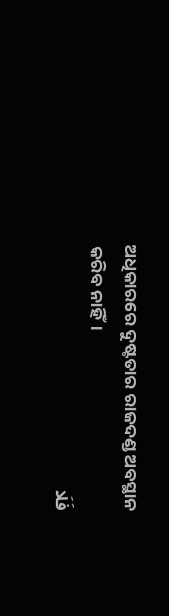ଅଧିକାରରେ ଦୁଷ୍ଟତାର ରାଜଦଣ୍ଡ ଅବସ୍ଥାନ କରିବ ନାହିଁ।
فَلَا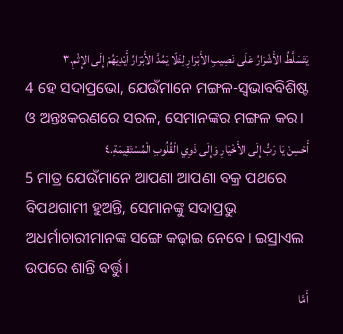يَتَسَلَّطُ الأَشْرَارُ عَلَى نَصِيبِ الأَبْرَارِ لِئَلّا يَمُدَّ الأَبْرَارُ أَيْدِيَهُمْ إِلَى الإِثْمِ.٣
4 ହେ ସଦାପ୍ରଭୋ, ଯେଉଁମାନେ ମଙ୍ଗଳ-ସ୍ୱଭାବବିଶିଷ୍ଟ ଓ ଅନ୍ତଃକରଣରେ ସରଳ, ସେମାନଙ୍କର ମଙ୍ଗଳ କର।
أَحْسِنْ يَا رَبُّ إِلَى الأَخْيَارِ وَإِلَى ذَوِي الْقُلُوبِ الْمُسْتَقِيمَةِ.٤
5 ମାତ୍ର ଯେଉଁମାନେ ଆପଣା ଆପଣା ବକ୍ର ପଥରେ ବିପଥଗାମୀ ହୁଅନ୍ତି, ସେମାନଙ୍କୁ ସଦାପ୍ରଭୁ ଅଧର୍ମାଚାରୀମାନଙ୍କ ସଙ୍ଗେ କଢ଼ାଇ ନେବେ। ଇସ୍ରାଏଲ ଉପରେ ଶାନ୍ତି ବର୍ତ୍ତୁ।
أَمَّا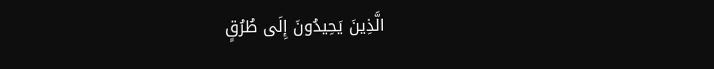الَّذِينَ يَحِيدُونَ إِلَى طُرُقٍ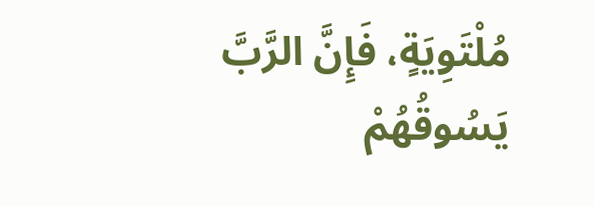مُلْتَوِيَةٍ، فَإِنَّ الرَّبَّ يَسُوقُهُمْ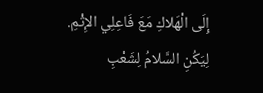إِلَى الْهَلاكِ مَعَ فَاعِلِي الإِثْمِ. لِيَكُنِ السَّلامُ لِشَعْبِ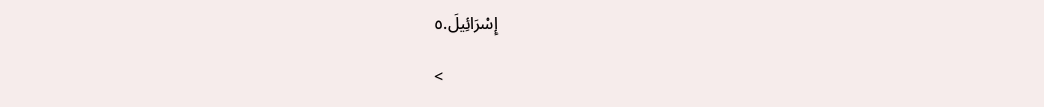إِسْرَائِيلَ.٥

<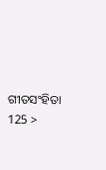ଗୀତସଂହିତା 125 >